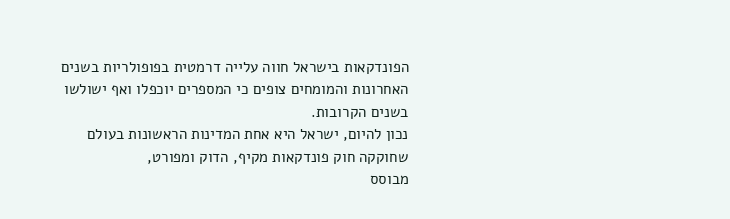הפונדקאות בישראל חווה עלייה דרמטית בפופולריות בשנים האחרונות והמומחים צופים כי המספרים יוכפלו ואף ישולשו בשנים הקרובות.
נכון להיום, ישראל היא אחת המדינות הראשונות בעולם שחוקקה חוק פונדקאות מקיף, הדוק ומפורט,
מבוסס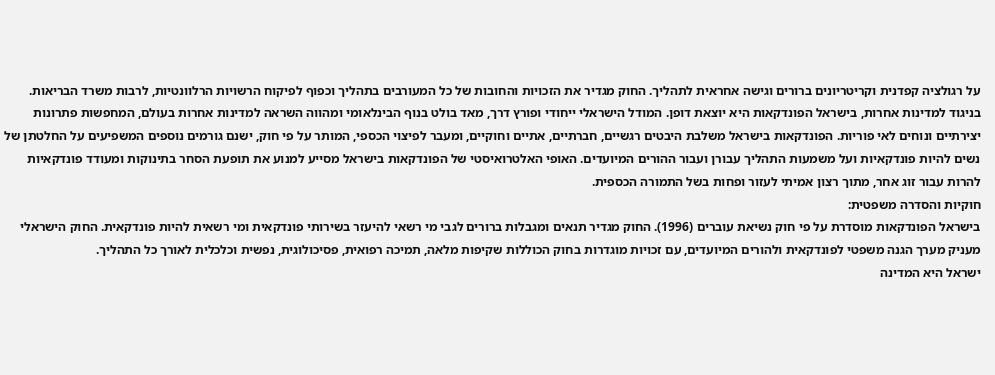על רגולציה קפדנית וקריטריונים ברורים וגישה אחראית לתהליך. החוק מגדיר את הזכויות והחובות של כל המעורבים בתהליך וכפוף לפיקוח הרשויות הרלוונטיות, לרבות משרד הבריאות.
בניגוד למדינות אחרות, בישראל הפונדקאות היא יוצאת דופן. המודל הישראלי ייחודי ופורץ דרך, מאד בולט בנוף הבינלאומי ומהווה השראה למדינות אחרות בעולם, המחפשות פתרונות יצירתיים ונוחים לאי פוריות. הפונדקאות בישראל משלבת היבטים רגשיים, חברתיים, אתיים וחוקיים, ומעבר לפיצוי הכספי, המותר על פי חוק, ישנם גורמים נוספים המשפיעים על החלטתן של נשים להיות פונדקאיות ועל משמעות התהליך עבורן ועבור ההורים המיועדים. האופי האלטרואיסטי של הפונדקאות בישראל מסייע למנוע את תופעת הסחר בתינוקות ומעודד פונדקאיות להרות עבור זוג אחר, מתוך רצון אמיתי לעזור ופחות בשל התמורה הכספית.
חוקיות והסדרה משפטית:
בישראל הפונדקאות מוסדרת על פי חוק נשיאת עוברים (1996). החוק מגדיר תנאים ומגבלות ברורים לגבי מי רשאי להיעזר בשירותי פונדקאית ומי רשאית להיות פונדקאית. החוק הישראלי מעניק מערך הגנה משפטי לפונדקאית ולהורים המיועדים, עם זכויות מוגדרות בחוק הכוללות שקיפות מלאה, תמיכה רפואית, פסיכולוגית, נפשית וכלכלית לאורך כל התהליך.
ישראל היא המדינה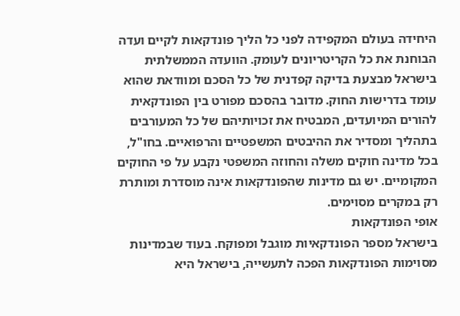היחידה בעולם המקפידה לפני כל הליך פונדקאות לקיים ועדה הבוחנת את כל הקריטריונים לעומק. הוועדה הממשלתית בישראל מבצעת בדיקה קפדנית של כל הסכם ומוודאת שהוא עומד בדרישות החוק. מדובר בהסכם מפורט בין הפונדקאית להורים המיועדים, המבטיח את זכויותיהם של כל המעורבים בתהליך ומסדיר את ההיבטים המשפטיים והרפואיים. בחו"ל, בכל מדינה חוקים משלה והחוזה המשפטי נקבע על פי החוקים המקומיים. יש גם מדינות שהפונדקאות אינה מוסדרת ומותרת רק במקרים מסוימים.
אופי הפונדקאות
בישראל מספר הפונדקאיות מוגבל ומפוקח. בעוד שבמדינות מסוימות הפונדקאות הפכה לתעשייה, בישראל היא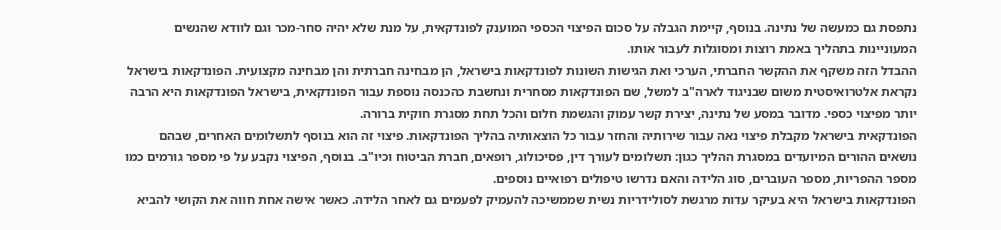נתפסת גם כמעשה של נתינה. בנוסף, קיימת הגבלה על סכום הפיצוי הכספי המוענק לפונדקאית, על מנת שלא יהיה סחר-מכר וגם לוודא שהנשים המעוניינות בתהליך באמת רוצות ומסוגלות לעבור אותו.
ההבדל הזה משקף את ההקשר החברתי, הערכי ואת הגישות השונות לפונדקאות בישראל, הן מבחינה חברתית והן מבחינה מקצועית. הפונדקאות בישראל נקראת אלטרואיסטית משום שבניגוד לארה"ב למשל, שם הפונדקאות מסחרית ונחשבת כהכנסה נוספת עבור הפונדקאית, בישראל הפונדקאות היא הרבה יותר מפיצוי כספי. מדובר במסע של נתינה, יצירת קשר עמוק והגשמת חלום והכל תחת מסגרת חוקית ברורה.
הפונדקאית בישראל מקבלת פיצוי נאה עבור שירותיה והחזר עבור כל הוצאותיה בהליך הפונדקאות. פיצוי זה הוא בנוסף לתשלומים האחרים, שבהם נושאים ההורים המיועדים במסגרת ההליך כגון: תשלומים לעורך דין, פסיכולוג, רופאים, חברת הביטוח וכיו"ב. בנוסף, הפיצוי נקבע על פי מספר גורמים כמו מספר ההפריות, מספר העוברים, סוג הלידה והאם נדרשו טיפולים רפואיים נוספים.
הפונדקאות בישראל היא בעיקר עדות מרגשת לסולידריות נשית שממשיכה להעמיק לפעמים גם לאחר הלידה. כאשר אישה אחת חווה את הקושי להביא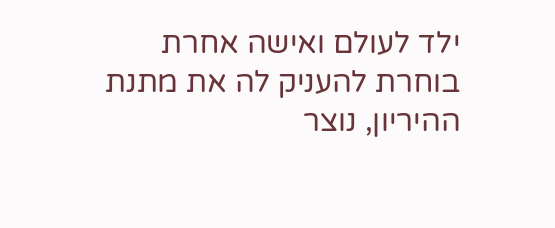ילד לעולם ואישה אחרת בוחרת להעניק לה את מתנת ההיריון, נוצר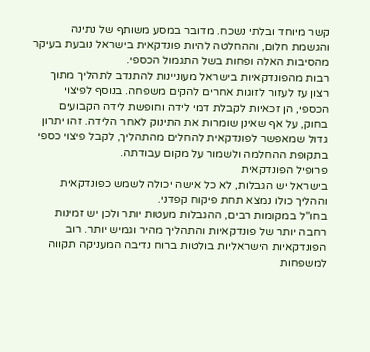קשר מיוחד ובלתי נשכח. מדובר במסע משותף של נתינה והגשמת חלום, וההחלטה להיות פונדקאית בישראל נובעת בעיקר מהסיבות האלה ופחות בשל התגמול הכספי.
רבות מהפונדקאיות בישראל מעוניינות להתנדב לתהליך מתוך רצון עז לעזור לזוגות אחרים להקים משפחה. בנוסף לפיצוי הכספי, הן זכאיות לקבלת דמי לידה וחופשת לידה הקבועים בחוק, על אף שאינן שומרות את התינוק לאחר הלידה. זהו יתרון גדול שמאפשר לפונדקאית להחלים מהתהליך, לקבל פיצוי כספי בתקופת ההחלמה ולשמור על מקום עבודתה.
פרופיל הפונדקאית
בישראל יש הגבלות, לא כל אישה יכולה לשמש כפונדקאית וההליך כולו נמצא תחת פיקוח קפדני.
בחו"ל במקומות רבים, ההגבלות מעטות יותר ולכן יש זמינות רחבה יותר של פונדקאיות והתהליך מהיר וגמיש יותר. רוב הפונדקאיות הישראליות בולטות ברוח נדיבה המעניקה תקווה למשפחות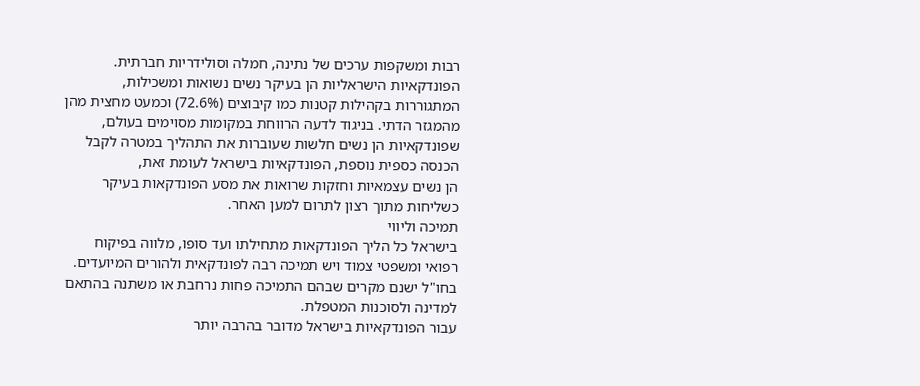רבות ומשקפות ערכים של נתינה, חמלה וסולידריות חברתית.
הפונדקאיות הישראליות הן בעיקר נשים נשואות ומשכילות, המתגוררות בקהילות קטנות כמו קיבוצים (72.6%) וכמעט מחצית מהן מהמגזר הדתי. בניגוד לדעה הרווחת במקומות מסוימים בעולם, שפונדקאיות הן נשים חלשות שעוברות את התהליך במטרה לקבל הכנסה כספית נוספת, הפונדקאיות בישראל לעומת זאת,
הן נשים עצמאיות וחזקות שרואות את מסע הפונדקאות בעיקר כשליחות מתוך רצון לתרום למען האחר.
תמיכה וליווי
בישראל כל הליך הפונדקאות מתחילתו ועד סופו, מלווה בפיקוח רפואי ומשפטי צמוד ויש תמיכה רבה לפונדקאית ולהורים המיועדים. בחו"ל ישנם מקרים שבהם התמיכה פחות נרחבת או משתנה בהתאם למדינה ולסוכנות המטפלת.
עבור הפונדקאיות בישראל מדובר בהרבה יותר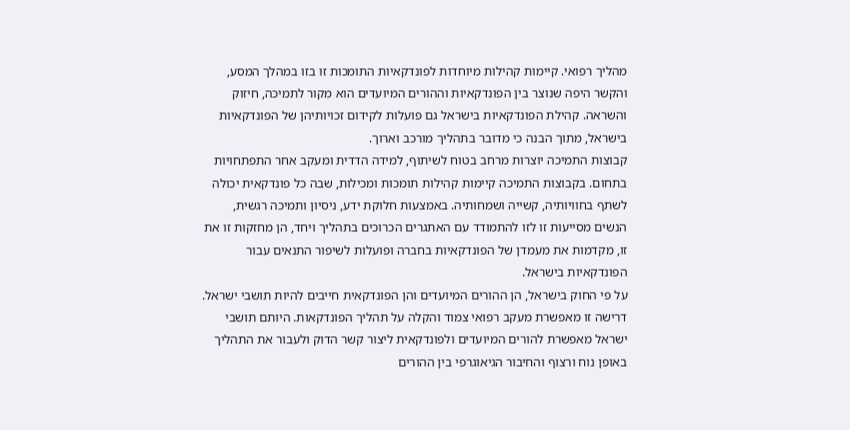מהליך רפואי. קיימות קהילות מיוחדות לפונדקאיות התומכות זו בזו במהלך המסע, והקשר היפה שנוצר בין הפונדקאיות וההורים המיועדים הוא מקור לתמיכה, חיזוק והשראה. קהילת הפונדקאיות בישראל גם פועלות לקידום זכויותיהן של הפונדקאיות בישראל, מתוך הבנה כי מדובר בתהליך מורכב וארוך.
קבוצות התמיכה יוצרות מרחב בטוח לשיתוף, למידה הדדית ומעקב אחר התפתחויות בתחום. בקבוצות התמיכה קיימות קהילות תומכות ומכילות, שבה כל פונדקאית יכולה לשתף בחוויותיה, קשייה ושמחותיה. באמצעות חלוקת ידע, ניסיון ותמיכה רגשית, הנשים מסייעות זו לזו להתמודד עם האתגרים הכרוכים בתהליך ויחד, הן מחזקות זו את זו, מקדמות את מעמדן של הפונדקאיות בחברה ופועלות לשיפור התנאים עבור הפונדקאיות בישראל.
על פי החוק בישראל, הן ההורים המיועדים והן הפונדקאית חייבים להיות תושבי ישראל. דרישה זו מאפשרת מעקב רפואי צמוד והקלה על תהליך הפונדקאות. היותם תושבי ישראל מאפשרת להורים המיועדים ולפונדקאית ליצור קשר הדוק ולעבור את התהליך באופן נוח ורצוף והחיבור הגיאוגרפי בין ההורים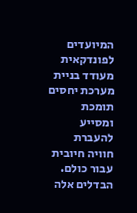המיועדים לפונדקאית מעודד בניית מערכת יחסים תומכת ומסייע להעברת חוויה חיובית עבור כולם.
הבדלים אלה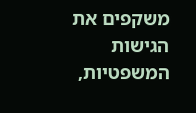משקפים את הגישות המשפטיות,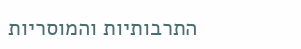התרבותיות והמוסריות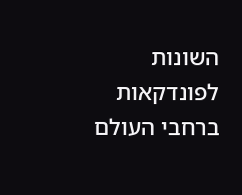השונות לפונדקאות ברחבי העולם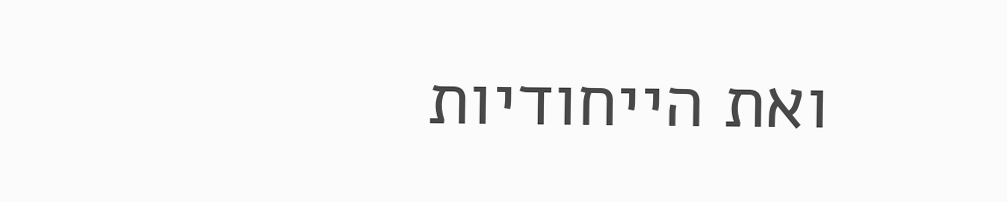ואת הייחודיות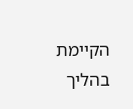הקיימת בהליך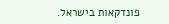פונדקאות בישראל.